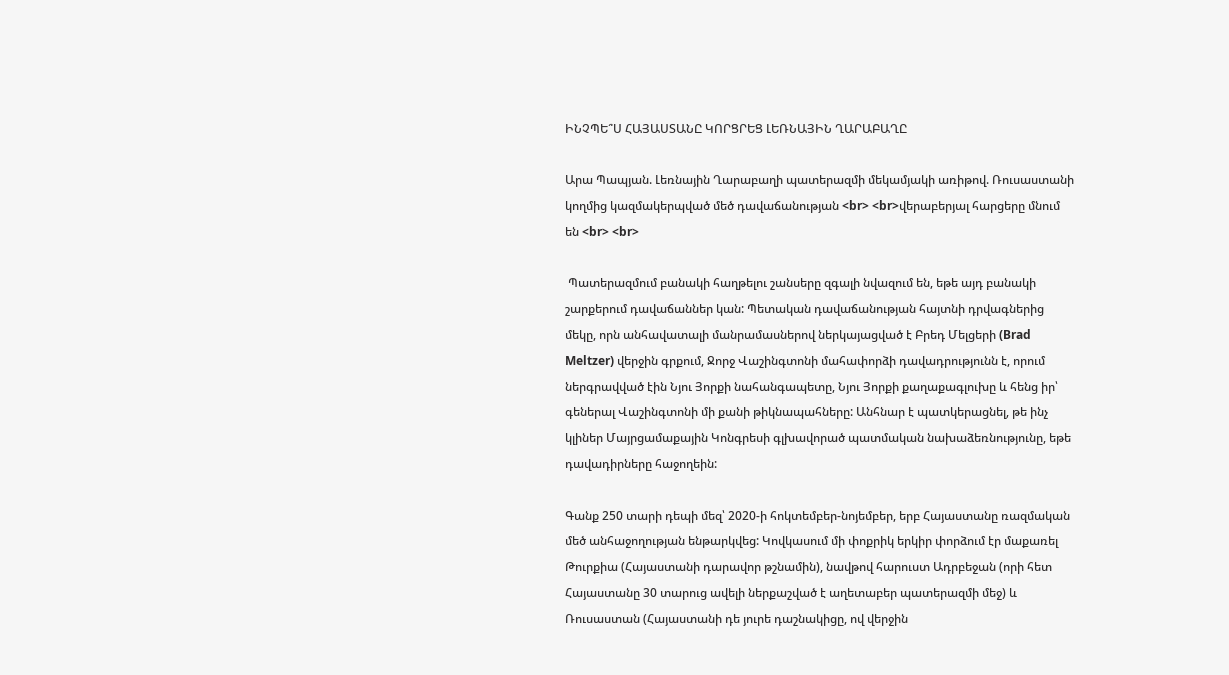ԻՆՉՊԵ՞Ս ՀԱՅԱՍՏԱՆԸ ԿՈՐՑՐԵՑ ԼԵՌՆԱՅԻՆ ՂԱՐԱԲԱՂԸ

Արա Պապյան. Լեռնային Ղարաբաղի պատերազմի մեկամյակի առիթով. Ռուսաստանի կողմից կազմակերպված մեծ դավաճանության <br> <br>վերաբերյալ հարցերը մնում են <br> <br>

 Պատերազմում բանակի հաղթելու շանսերը զգալի նվազում են, եթե այդ բանակի շարքերում դավաճաններ կան: Պետական դավաճանության հայտնի դրվագներից մեկը, որն անհավատալի մանրամասներով ներկայացված է Բրեդ Մելցերի (Brad Meltzer) վերջին գրքում, Ջորջ Վաշինգտոնի մահափորձի դավադրությունն է, որում ներգրավված էին Նյու Յորքի նահանգապետը, Նյու Յորքի քաղաքագլուխը և հենց իր՝ գեներալ Վաշինգտոնի մի քանի թիկնապահները: Անհնար է պատկերացնել, թե ինչ կլիներ Մայրցամաքային Կոնգրեսի գլխավորած պատմական նախաձեռնությունը, եթե դավադիրները հաջողեին:

Գանք 250 տարի դեպի մեզ՝ 2020-ի հոկտեմբեր-նոյեմբեր, երբ Հայաստանը ռազմական մեծ անհաջողության ենթարկվեց: Կովկասում մի փոքրիկ երկիր փորձում էր մաքառել Թուրքիա (Հայաստանի դարավոր թշնամին), նավթով հարուստ Ադրբեջան (որի հետ Հայաստանը 30 տարուց ավելի ներքաշված է աղետաբեր պատերազմի մեջ) և Ռուսաստան (Հայաստանի դե յուրե դաշնակիցը, ով վերջին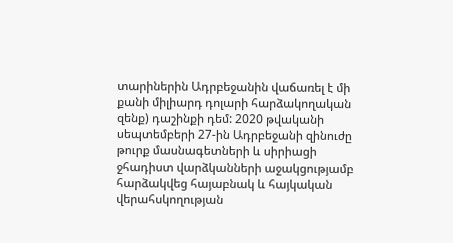տարիներին Ադրբեջանին վաճառել է մի քանի միլիարդ դոլարի հարձակողական զենք) դաշինքի դեմ: 2020 թվականի սեպտեմբերի 27-ին Ադրբեջանի զինուժը թուրք մասնագետների և սիրիացի ջհադիստ վարձկանների աջակցությամբ հարձակվեց հայաբնակ և հայկական վերահսկողության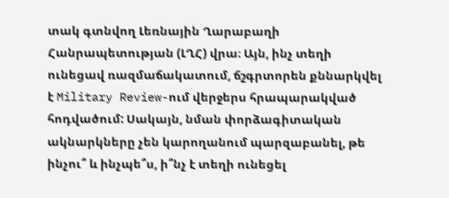տակ գտնվող Լեռնային Ղարաբաղի Հանրապետության (ԼՂՀ) վրա։ Այն, ինչ տեղի ունեցավ ռազմաճակատում, ճշգրտորեն քննարկվել է Military Review-ում վերջերս հրապարակված հոդվածում: Սակայն, նման փորձագիտական ակնարկները չեն կարողանում պարզաբանել, թե ինչու՞ և ինչպե՞ս, ի՞նչ է տեղի ունեցել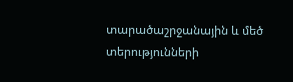տարածաշրջանային և մեծ տերությունների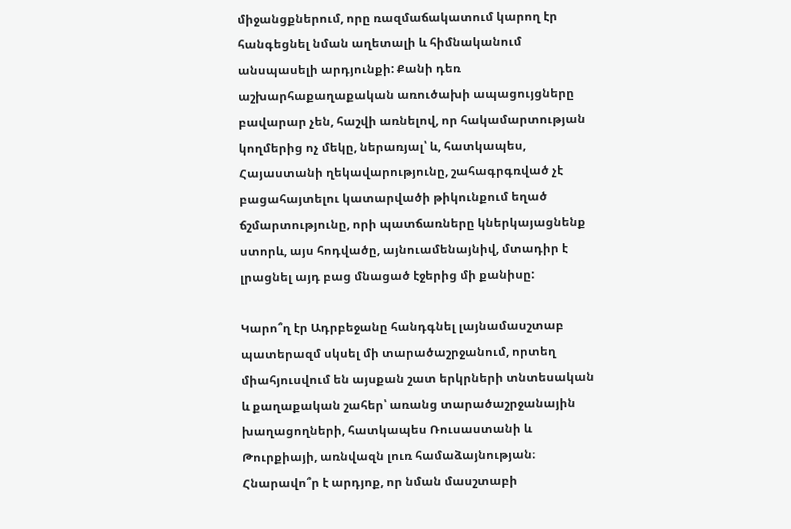միջանցքներում, որը ռազմաճակատում կարող էր հանգեցնել նման աղետալի և հիմնականում անսպասելի արդյունքի: Քանի դեռ աշխարհաքաղաքական առուծախի ապացույցները բավարար չեն, հաշվի առնելով, որ հակամարտության կողմերից ոչ մեկը, ներառյալ՝ և, հատկապես, Հայաստանի ղեկավարությունը, շահագրգռված չէ բացահայտելու կատարվածի թիկունքում եղած ճշմարտությունը, որի պատճառները կներկայացնենք ստորև, այս հոդվածը, այնուամենայնիվ, մտադիր է լրացնել այդ բաց մնացած էջերից մի քանիսը:

Կարո՞ղ էր Ադրբեջանը հանդգնել լայնամասշտաբ պատերազմ սկսել մի տարածաշրջանում, որտեղ միահյուսվում են այսքան շատ երկրների տնտեսական և քաղաքական շահեր՝ առանց տարածաշրջանային խաղացողների, հատկապես Ռուսաստանի և Թուրքիայի, առնվազն լուռ համաձայնության։ Հնարավո՞ր է արդյոք, որ նման մասշտաբի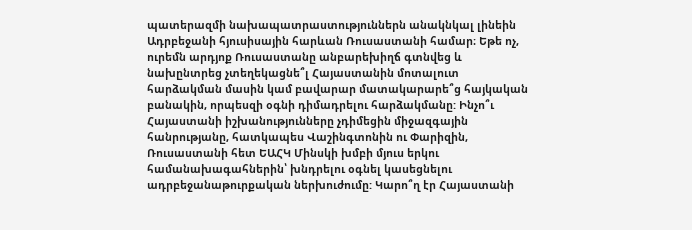պատերազմի նախապատրաստություններն անակնկալ լինեին Ադրբեջանի հյուսիսային հարևան Ռուսաստանի համար։ Եթե ոչ, ուրեմն արդյոք Ռուսաստանը անբարեխիղճ գտնվեց և նախընտրեց չտեղեկացնե՞լ Հայաստանին մոտալուտ հարձակման մասին կամ բավարար մատակարարե՞ց հայկական բանակին, որպեսզի օգնի դիմադրելու հարձակմանը: Ինչո՞ւ Հայաստանի իշխանությունները չդիմեցին միջազգային հանրությանը, հատկապես Վաշինգտոնին ու Փարիզին, Ռուսաստանի հետ ԵԱՀԿ Մինսկի խմբի մյուս երկու համանախագահներին՝ խնդրելու օգնել կասեցնելու ադրբեջանաթուրքական ներխուժումը: Կարո՞ղ էր Հայաստանի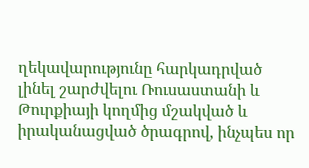ղեկավարությունը հարկադրված լինել շարժվելու Ռուսաստանի և Թուրքիայի կողմից մշակված և իրականացված ծրագրով, ինչպես որ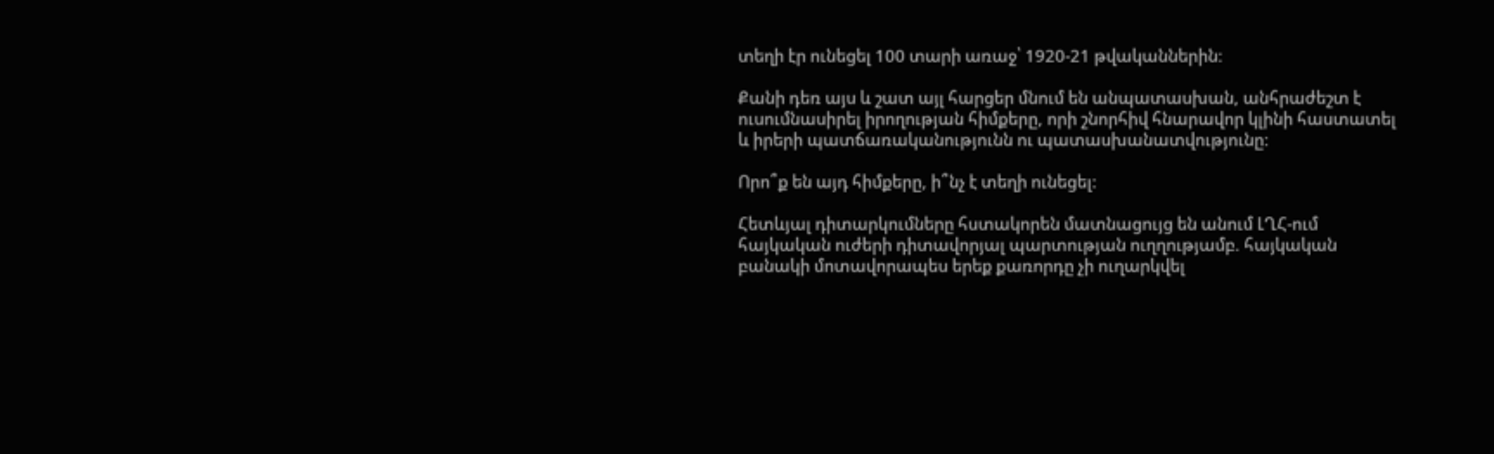տեղի էր ունեցել 100 տարի առաջ՝ 1920-21 թվականներին:

Քանի դեռ այս և շատ այլ հարցեր մնում են անպատասխան, անհրաժեշտ է ուսումնասիրել իրողության հիմքերը, որի շնորհիվ հնարավոր կլինի հաստատել և իրերի պատճառականությունն ու պատասխանատվությունը:

Որո՞ք են այդ հիմքերը, ի՞նչ է տեղի ունեցել:

Հետևյալ դիտարկումները հստակորեն մատնացույց են անում ԼՂՀ-ում հայկական ուժերի դիտավորյալ պարտության ուղղությամբ. հայկական բանակի մոտավորապես երեք քառորդը չի ուղարկվել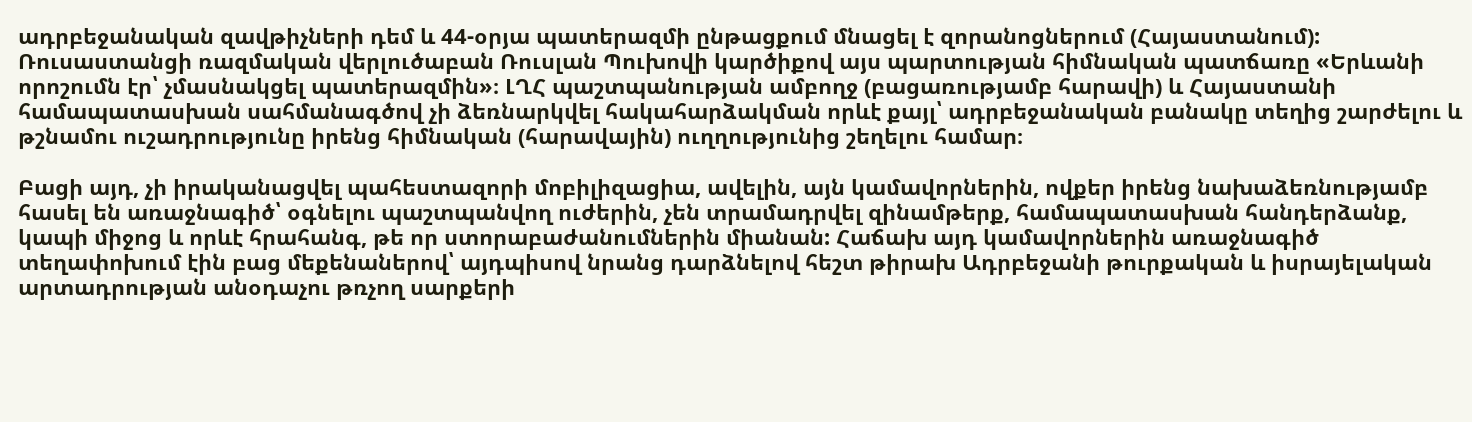ադրբեջանական զավթիչների դեմ և 44-օրյա պատերազմի ընթացքում մնացել է զորանոցներում (Հայաստանում): Ռուսաստանցի ռազմական վերլուծաբան Ռուսլան Պուխովի կարծիքով այս պարտության հիմնական պատճառը «Երևանի որոշումն էր՝ չմասնակցել պատերազմին»։ ԼՂՀ պաշտպանության ամբողջ (բացառությամբ հարավի) և Հայաստանի համապատասխան սահմանագծով չի ձեռնարկվել հակահարձակման որևէ քայլ՝ ադրբեջանական բանակը տեղից շարժելու և թշնամու ուշադրությունը իրենց հիմնական (հարավային) ուղղությունից շեղելու համար։

Բացի այդ, չի իրականացվել պահեստազորի մոբիլիզացիա, ավելին, այն կամավորներին, ովքեր իրենց նախաձեռնությամբ հասել են առաջնագիծ՝ օգնելու պաշտպանվող ուժերին, չեն տրամադրվել զինամթերք, համապատասխան հանդերձանք, կապի միջոց և որևէ հրահանգ, թե որ ստորաբաժանումներին միանան: Հաճախ այդ կամավորներին առաջնագիծ տեղափոխում էին բաց մեքենաներով՝ այդպիսով նրանց դարձնելով հեշտ թիրախ Ադրբեջանի թուրքական և իսրայելական արտադրության անօդաչու թռչող սարքերի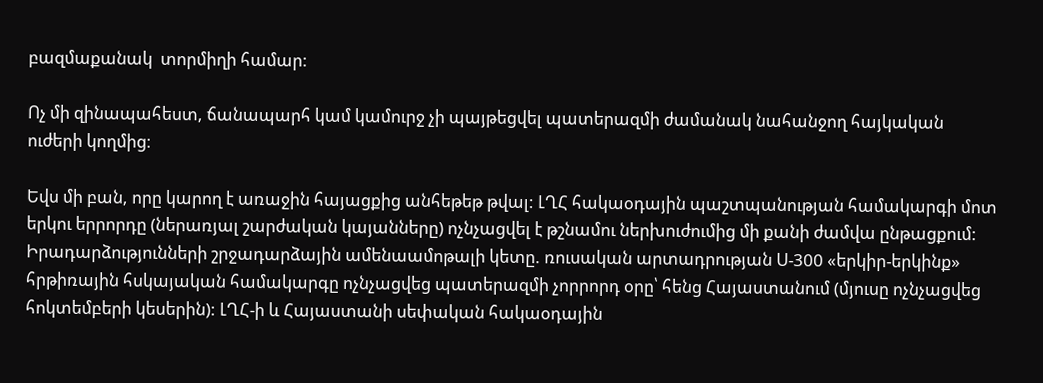բազմաքանակ  տորմիղի համար:

Ոչ մի զինապահեստ, ճանապարհ կամ կամուրջ չի պայթեցվել պատերազմի ժամանակ նահանջող հայկական ուժերի կողմից։

Եվս մի բան, որը կարող է առաջին հայացքից անհեթեթ թվալ: ԼՂՀ հակաօդային պաշտպանության համակարգի մոտ երկու երրորդը (ներառյալ շարժական կայանները) ոչնչացվել է թշնամու ներխուժումից մի քանի ժամվա ընթացքում: Իրադարձությունների շրջադարձային ամենաամոթալի կետը. ռուսական արտադրության Ս-300 «երկիր-երկինք» հրթիռային հսկայական համակարգը ոչնչացվեց պատերազմի չորրորդ օրը՝ հենց Հայաստանում (մյուսը ոչնչացվեց հոկտեմբերի կեսերին): ԼՂՀ-ի և Հայաստանի սեփական հակաօդային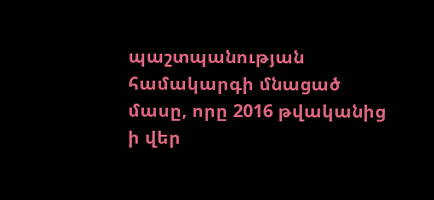պաշտպանության համակարգի մնացած մասը, որը 2016 թվականից ի վեր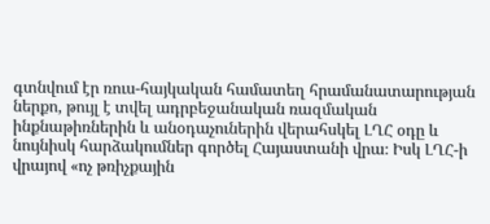գտնվում էր ռուս-հայկական համատեղ հրամանատարության ներքո, թույլ է տվել ադրբեջանական ռազմական ինքնաթիռներին և անօդաչուներին վերահսկել ԼՂՀ օդը և նույնիսկ հարձակումներ գործել Հայաստանի վրա։ Իսկ ԼՂՀ-ի վրայով «ոչ թռիչքային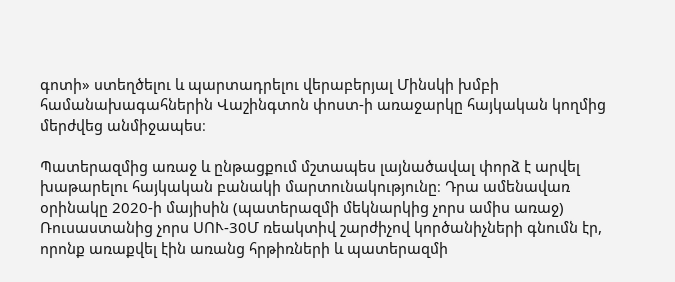գոտի» ստեղծելու և պարտադրելու վերաբերյալ Մինսկի խմբի համանախագահներին Վաշինգտոն փոստ-ի առաջարկը հայկական կողմից մերժվեց անմիջապես։

Պատերազմից առաջ և ընթացքում մշտապես լայնածավալ փորձ է արվել խաթարելու հայկական բանակի մարտունակությունը։ Դրա ամենավառ օրինակը 2020-ի մայիսին (պատերազմի մեկնարկից չորս ամիս առաջ) Ռուսաստանից չորս ՍՈՒ-30Մ ռեակտիվ շարժիչով կործանիչների գնումն էր, որոնք առաքվել էին առանց հրթիռների և պատերազմի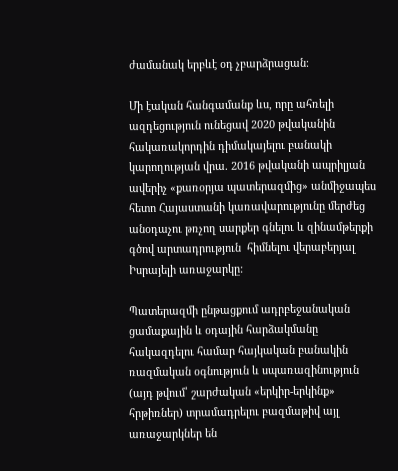ժամանակ երբևէ օդ չբարձրացան։

Մի էական հանգամանք ևս, որը ահռելի ազդեցություն ունեցավ 2020 թվականին հակառակորդին դիմակայելու բանակի կարողության վրա. 2016 թվականի ապրիլյան ավերիչ «քառօրյա պատերազմից» անմիջապես հետո Հայաստանի կառավարությունը մերժեց անօդաչու թռչող սարքեր գնելու և զինամթերքի գծով արտադրություն  հիմնելու վերաբերյալ Իսրայելի առաջարկը:

Պատերազմի ընթացքում ադրբեջանական ցամաքային և օդային հարձակմանը հակազդելու համար հայկական բանակին ռազմական օգնություն և սպառազինություն (այդ թվում՝ շարժական «երկիր-երկինք» հրթիռներ) տրամադրելու բազմաթիվ այլ առաջարկներ են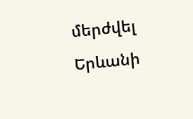մերժվել Երևանի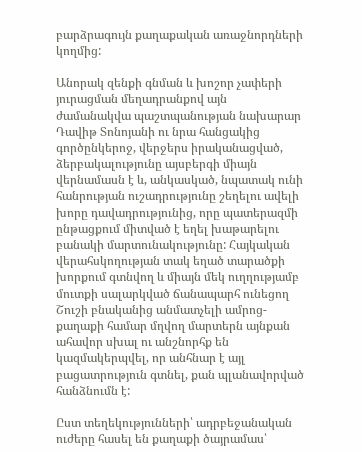բարձրագույն քաղաքական առաջնորդների կողմից:

Անորակ զենքի գնման և խոշոր չափերի յուրացման մեղադրանքով այն ժամանակվա պաշտպանության նախարար Դավիթ Տոնոյանի ու նրա հանցակից գործընկերոջ, վերջերս իրականացված, ձերբակալությունը այսբերգի միայն վերնամասն է և, անկասկած, նպատակ ունի հանրության ուշադրությունը շեղելու ավելի խորը դավադրությունից, որը պատերազմի ընթացքում միտված է եղել խաթարելու բանակի մարտունակությունը: Հայկական վերահսկողության տակ եղած տարածքի խորքում գտնվող և միայն մեկ ուղղությամբ մուտքի սալարկված ճանապարհ ունեցող Շուշի բնականից անմատչելի ամրոց-քաղաքի համար մղվող մարտերն այնքան ահավոր սխալ ու անշնորհք են կազմակերպվել, որ անհնար է այլ բացատրություն գտնել, քան պլանավորված հանձնումն է:

Ըստ տեղեկությունների՝ ադրբեջանական ուժերը հասել են քաղաքի ծայրամաս՝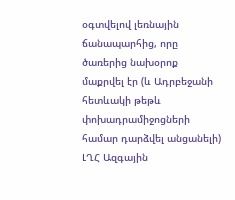օգտվելով լեռնային ճանապարհից, որը ծառերից նախօրոք մաքրվել էր (և Ադրբեջանի հետևակի թեթև փոխադրամիջոցների համար դարձվել անցանելի) ԼՂՀ Ազգային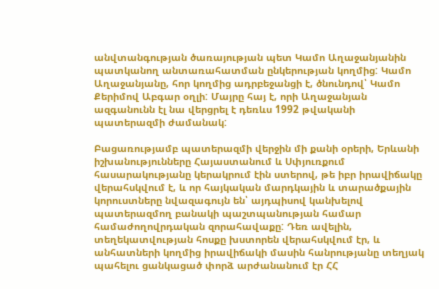անվտանգության ծառայության պետ Կամո Աղաջանյանին պատկանող անտառահատման ընկերության կողմից: Կամո Աղաջանյանը, հոր կողմից ադրբեջանցի է, ծնունդով՝ Կամո Քերիմով Աբգար օղլի: Մայրը հայ է, որի Աղաջանյան ազգանունն էլ նա վերցրել է դեռևս 1992 թվականի պատերազմի ժամանակ:

Բացառությամբ պատերազմի վերջին մի քանի օրերի, Երևանի իշխանությունները Հայաստանում և Սփյուռքում հասարակությանը կերակրում էին ստերով, թե իբր իրավիճակը վերահսկվում է, և որ հայկական մարդկային և տարածքային կորուստները նվազագույն են՝ այդպիսով կանխելով պատերազմող բանակի պաշտպանության համար համաժողովրդական զորահավաքը: Դեռ ավելին, տեղեկատվության հոսքը խստորեն վերահսկվում էր, և անհատների կողմից իրավիճակի մասին հանրությանը տեղյակ պահելու ցանկացած փորձ արժանանում էր ՀՀ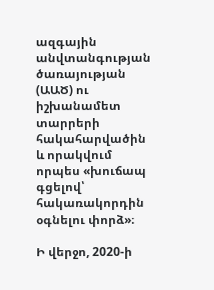ազգային անվտանգության ծառայության (ԱԱԾ) ու իշխանամետ տարրերի հակահարվածին և որակվում որպես «խուճապ գցելով՝ հակառակորդին օգնելու փորձ»։

Ի վերջո, 2020-ի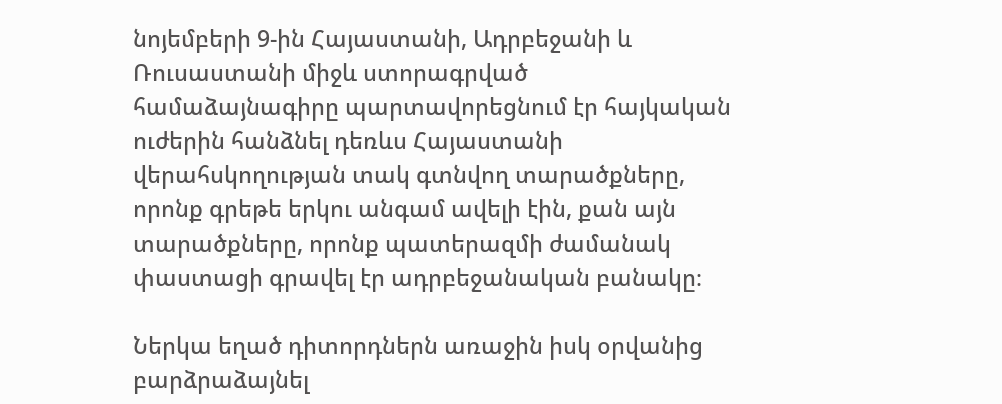նոյեմբերի 9-ին Հայաստանի, Ադրբեջանի և Ռուսաստանի միջև ստորագրված համաձայնագիրը պարտավորեցնում էր հայկական ուժերին հանձնել դեռևս Հայաստանի վերահսկողության տակ գտնվող տարածքները, որոնք գրեթե երկու անգամ ավելի էին, քան այն տարածքները, որոնք պատերազմի ժամանակ փաստացի գրավել էր ադրբեջանական բանակը։

Ներկա եղած դիտորդներն առաջին իսկ օրվանից բարձրաձայնել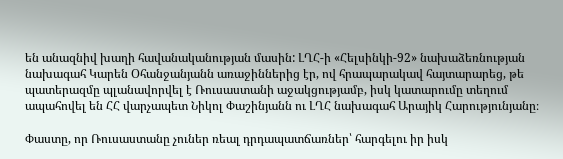են անազնիվ խաղի հավանականության մասին: ԼՂՀ-ի «Հելսինկի-92» նախաձեռնության նախագահ Կարեն Օհանջանյանն առաջիններից էր, ով հրապարակավ հայտարարեց, թե պատերազմը պլանավորվել է Ռուսաստանի աջակցությամբ, իսկ կատարումը տեղում ապահովել են ՀՀ վարչապետ Նիկոլ Փաշինյանն ու ԼՂՀ նախագահ Արայիկ Հարությունյանը։

Փաստը, որ Ռուսաստանը չուներ ռեալ դրդապատճառներ՝ հարգելու իր իսկ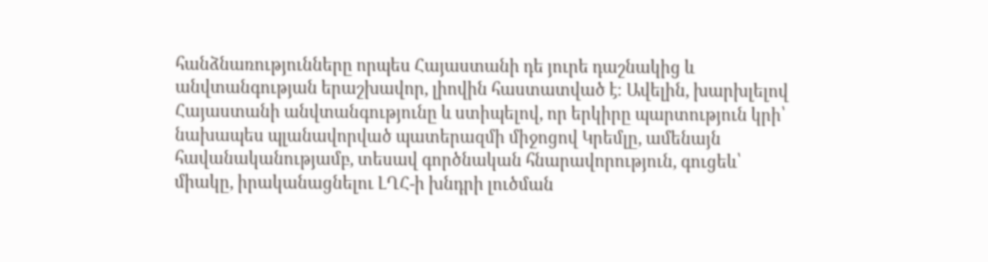հանձնառությունները որպես Հայաստանի դե յուրե դաշնակից և անվտանգության երաշխավոր, լիովին հաստատված է։ Ավելին, խարխլելով Հայաստանի անվտանգությունը և ստիպելով, որ երկիրը պարտություն կրի՝ նախապես պլանավորված պատերազմի միջոցով Կրեմլը, ամենայն հավանականությամբ, տեսավ գործնական հնարավորություն, գուցեև՝ միակը, իրականացնելու ԼՂՀ-ի խնդրի լուծման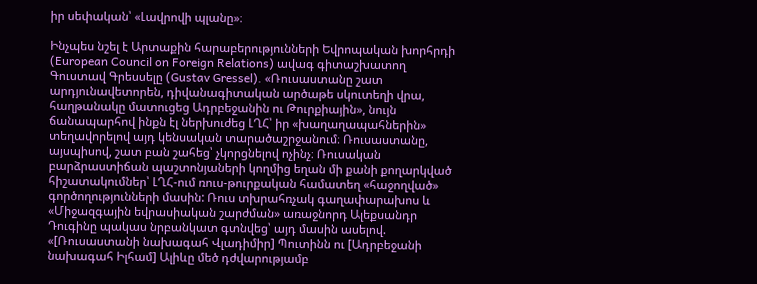իր սեփական՝ «Լավրովի պլանը»։

Ինչպես նշել է Արտաքին հարաբերությունների Եվրոպական խորհրդի (European Council on Foreign Relations) ավագ գիտաշխատող Գուստավ Գրեսսելը (Gustav Gressel). «Ռուսաստանը շատ արդյունավետորեն, դիվանագիտական արծաթե սկուտեղի վրա, հաղթանակը մատուցեց Ադրբեջանին ու Թուրքիային», նույն ճանապարհով ինքն էլ ներխուժեց ԼՂՀ՝ իր «խաղաղապահներին» տեղավորելով այդ կենսական տարածաշրջանում։ Ռուսաստանը, այսպիսով, շատ բան շահեց՝ չկորցնելով ոչինչ։ Ռուսական բարձրաստիճան պաշտոնյաների կողմից եղան մի քանի քողարկված հիշատակումներ՝ ԼՂՀ-ում ռուս-թուրքական համատեղ «հաջողված» գործողությունների մասին: Ռուս տխրահռչակ գաղափարախոս և «Միջազգային եվրասիական շարժման» առաջնորդ Ալեքսանդր Դուգինը պակաս նրբանկատ գտնվեց՝ այդ մասին ասելով. «[Ռուսաստանի նախագահ Վլադիմիր] Պուտինն ու [Ադրբեջանի նախագահ Իլհամ] Ալիևը մեծ դժվարությամբ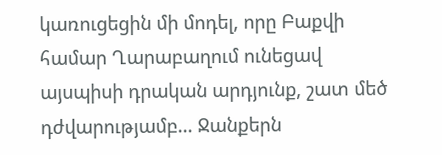կառուցեցին մի մոդել, որը Բաքվի համար Ղարաբաղում ունեցավ այսպիսի դրական արդյունք, շատ մեծ դժվարությամբ… Ջանքերն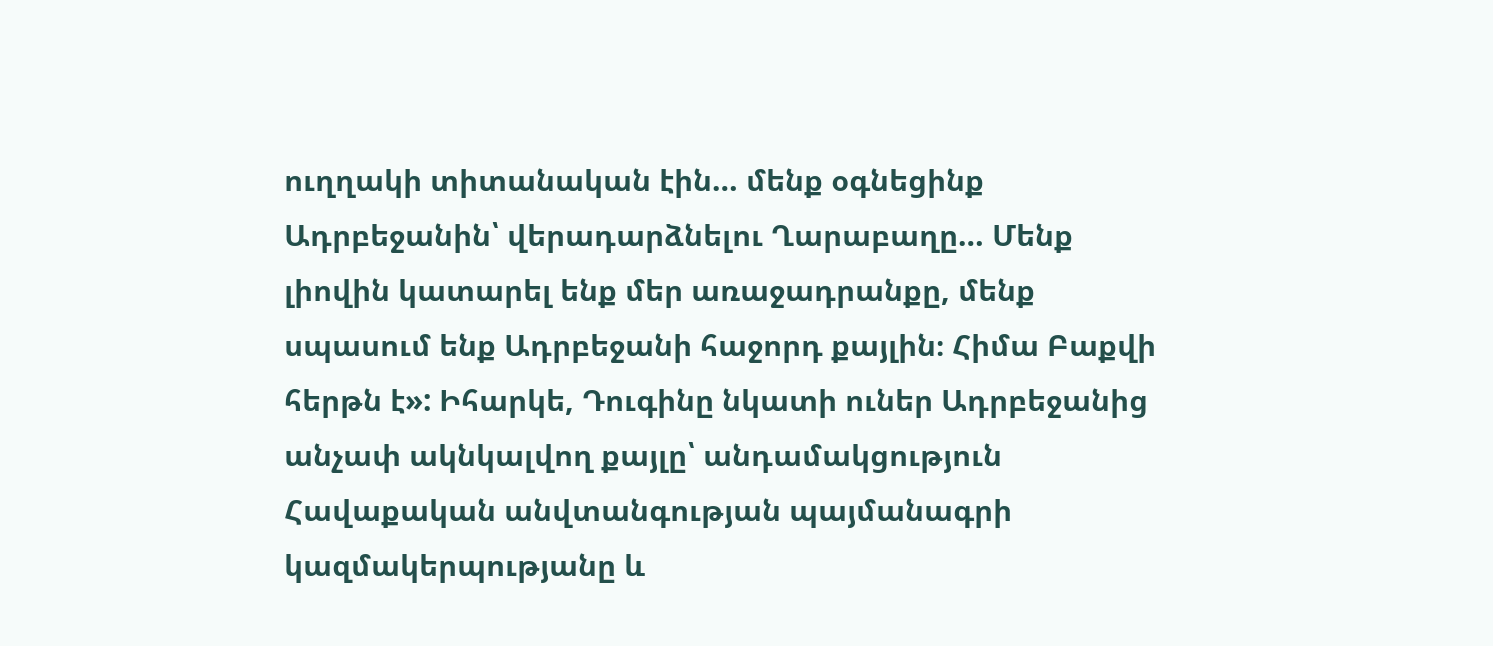ուղղակի տիտանական էին… մենք օգնեցինք Ադրբեջանին՝ վերադարձնելու Ղարաբաղը… Մենք լիովին կատարել ենք մեր առաջադրանքը, մենք սպասում ենք Ադրբեջանի հաջորդ քայլին։ Հիմա Բաքվի հերթն է»: Իհարկե, Դուգինը նկատի ուներ Ադրբեջանից անչափ ակնկալվող քայլը՝ անդամակցություն Հավաքական անվտանգության պայմանագրի կազմակերպությանը և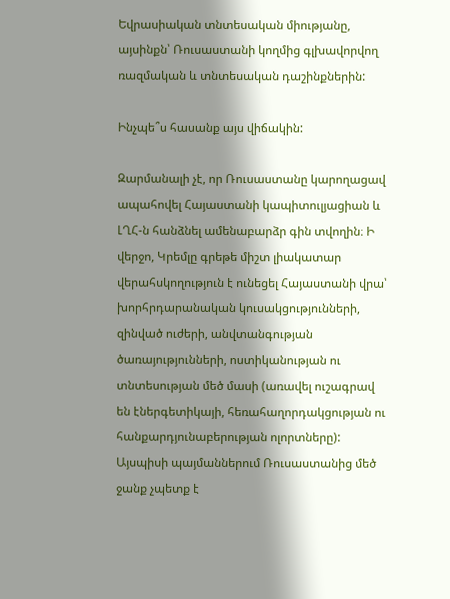Եվրասիական տնտեսական միությանը, այսինքն՝ Ռուսաստանի կողմից գլխավորվող ռազմական և տնտեսական դաշինքներին:

Ինչպե՞ս հասանք այս վիճակին:

Զարմանալի չէ, որ Ռուսաստանը կարողացավ ապահովել Հայաստանի կապիտուլյացիան և ԼՂՀ-ն հանձնել ամենաբարձր գին տվողին։ Ի վերջո, Կրեմլը գրեթե միշտ լիակատար վերահսկողություն է ունեցել Հայաստանի վրա՝ խորհրդարանական կուսակցությունների, զինված ուժերի, անվտանգության ծառայությունների, ոստիկանության ու տնտեսության մեծ մասի (առավել ուշագրավ են էներգետիկայի, հեռահաղորդակցության ու հանքարդյունաբերության ոլորտները): Այսպիսի պայմաններում Ռուսաստանից մեծ ջանք չպետք է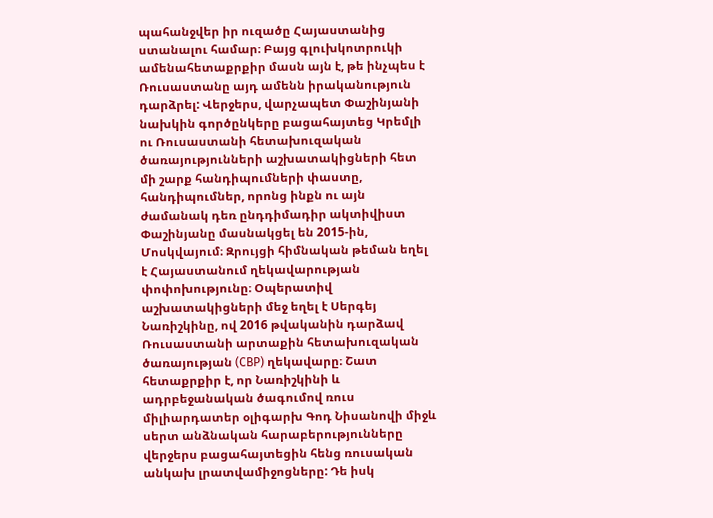պահանջվեր իր ուզածը Հայաստանից ստանալու համար։ Բայց գլուխկոտրուկի ամենահետաքրքիր մասն այն է, թե ինչպես է Ռուսաստանը այդ ամենն իրականություն  դարձրել: Վերջերս, վարչապետ Փաշինյանի նախկին գործընկերը բացահայտեց Կրեմլի ու Ռուսաստանի հետախուզական ծառայությունների աշխատակիցների հետ մի շարք հանդիպումների փաստը, հանդիպումներ, որոնց ինքն ու այն ժամանակ դեռ ընդդիմադիր ակտիվիստ Փաշինյանը մասնակցել են 2015-ին, Մոսկվայում։ Զրույցի հիմնական թեման եղել է Հայաստանում ղեկավարության փոփոխությունը։ Օպերատիվ աշխատակիցների մեջ եղել է Սերգեյ Նառիշկինը, ով 2016 թվականին դարձավ Ռուսաստանի արտաքին հետախուզական ծառայության (СВР) ղեկավարը։ Շատ հետաքրքիր է, որ Նառիշկինի և ադրբեջանական ծագումով ռուս միլիարդատեր օլիգարխ Գոդ Նիսանովի միջև սերտ անձնական հարաբերությունները վերջերս բացահայտեցին հենց ռուսական անկախ լրատվամիջոցները: Դե իսկ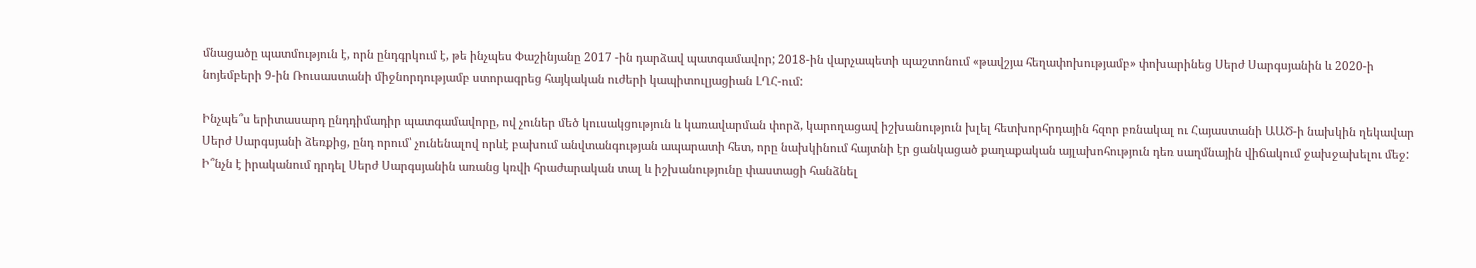մնացածը պատմություն է, որն ընդգրկում է, թե ինչպես Փաշինյանը 2017 -ին դարձավ պատգամավոր; 2018-ին վարչապետի պաշտոնում «թավշյա հեղափոխությամբ» փոխարինեց Սերժ Սարգսյանին և 2020-ի նոյեմբերի 9-ին Ռուսաստանի միջնորդությամբ ստորագրեց հայկական ուժերի կապիտուլյացիան ԼՂՀ-ում:

Ինչպե՞ս երիտասարդ ընդդիմադիր պատգամավորը, ով չուներ մեծ կուսակցություն և կառավարման փորձ, կարողացավ իշխանություն խլել հետխորհրդային հզոր բռնակալ ու Հայաստանի ԱԱԾ-ի նախկին ղեկավար Սերժ Սարգսյանի ձեռքից, ընդ որում՝ չունենալով որևէ բախում անվտանգության ապարատի հետ, որը նախկինում հայտնի էր ցանկացած քաղաքական այլախոհություն դեռ սաղմնային վիճակում ջախջախելու մեջ: Ի՞նչն է իրականում դրդել Սերժ Սարգսյանին առանց կռվի հրաժարական տալ և իշխանությունը փաստացի հանձնել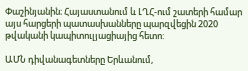Փաշինյանին։ Հայաստանում և ԼՂՀ-ում շատերի համար այս հարցերի պատասխանները պարզվեցին 2020 թվականի կապիտուլյացիայից հետո:

ԱՄՆ դիվանագետները Երևանում,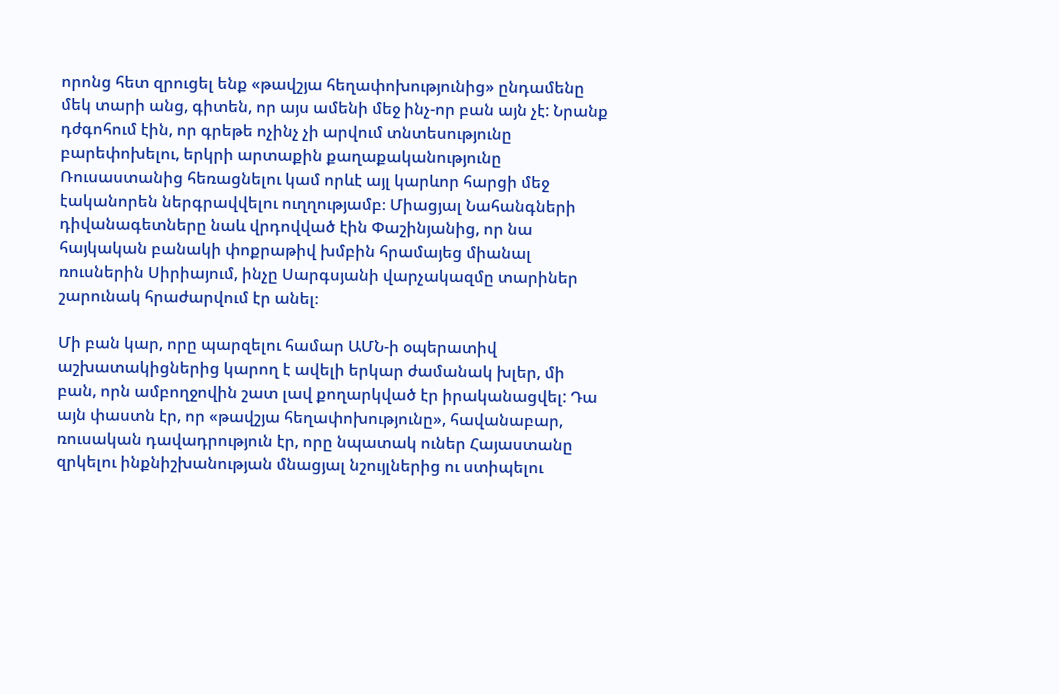որոնց հետ զրուցել ենք «թավշյա հեղափոխությունից» ընդամենը մեկ տարի անց, գիտեն, որ այս ամենի մեջ ինչ-որ բան այն չէ: Նրանք դժգոհում էին, որ գրեթե ոչինչ չի արվում տնտեսությունը բարեփոխելու, երկրի արտաքին քաղաքականությունը Ռուսաստանից հեռացնելու կամ որևէ այլ կարևոր հարցի մեջ էականորեն ներգրավվելու ուղղությամբ։ Միացյալ Նահանգների դիվանագետները նաև վրդովված էին Փաշինյանից, որ նա հայկական բանակի փոքրաթիվ խմբին հրամայեց միանալ ռուսներին Սիրիայում, ինչը Սարգսյանի վարչակազմը տարիներ շարունակ հրաժարվում էր անել։

Մի բան կար, որը պարզելու համար ԱՄՆ-ի օպերատիվ աշխատակիցներից կարող է ավելի երկար ժամանակ խլեր, մի բան, որն ամբողջովին շատ լավ քողարկված էր իրականացվել: Դա այն փաստն էր, որ «թավշյա հեղափոխությունը», հավանաբար, ռուսական դավադրություն էր, որը նպատակ ուներ Հայաստանը զրկելու ինքնիշխանության մնացյալ նշույլներից ու ստիպելու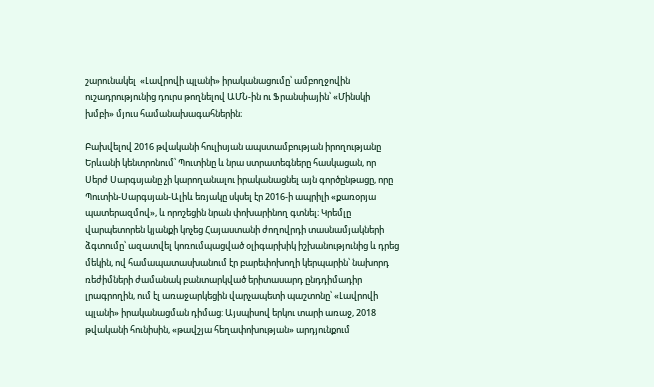շարունակել  «Լավրովի պլանի» իրականացումը՝ ամբողջովին ուշադրությունից դուրս թողնելով ԱՄՆ-ին ու Ֆրանսիային՝ «Մինսկի խմբի» մյուս համանախագահներին։

Բախվելով 2016 թվականի հուլիսյան ապստամբության իրողությանը Երևանի կենտրոնում՝ Պուտինը և նրա ստրատեգները հասկացան, որ Սերժ Սարգսյանը չի կարողանալու իրականացնել այն գործընթացը, որը Պուտին-Սարգսյան-Ալիև եռյակը սկսել էր 2016-ի ապրիլի «քառօրյա պատերազմով», և որոշեցին նրան փոխարինող գտնել։ Կրեմլը վարպետորեն կյանքի կոչեց Հայաստանի ժողովրդի տասնամյակների ձգտումը՝ ազատվել կոռումպացված օլիգարխիկ իշխանությունից և դրեց մեկին, ով համապատասխանում էր բարեփոխողի կերպարին՝ նախորդ ռեժիմների ժամանակ բանտարկված երիտասարդ ընդդիմադիր լրագրողին, ում էլ առաջարկեցին վարչապետի պաշտոնը՝ «Լավրովի պլանի» իրականացման դիմաց: Այսպիսով երկու տարի առաջ, 2018 թվականի հունիսին, «թավշյա հեղափոխության» արդյունքում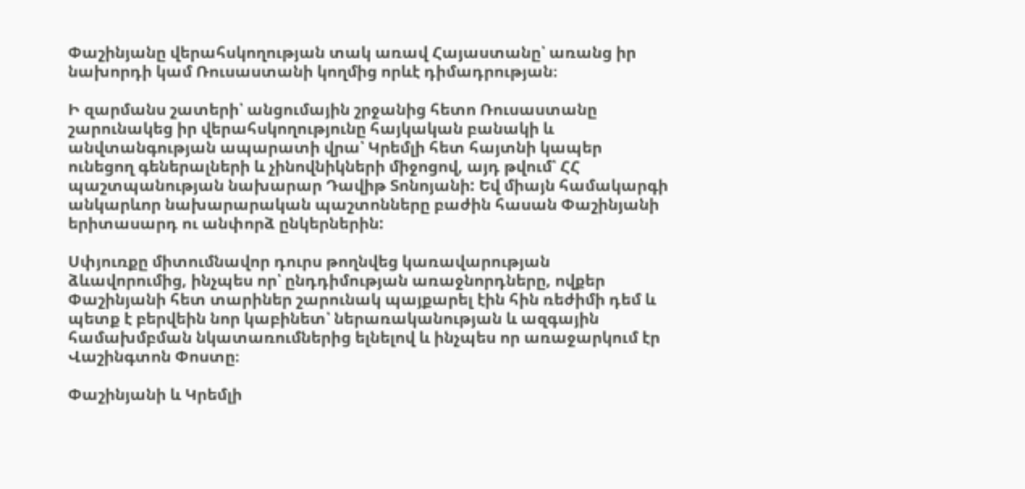Փաշինյանը վերահսկողության տակ առավ Հայաստանը՝ առանց իր նախորդի կամ Ռուսաստանի կողմից որևէ դիմադրության։

Ի զարմանս շատերի՝ անցումային շրջանից հետո Ռուսաստանը շարունակեց իր վերահսկողությունը հայկական բանակի և անվտանգության ապարատի վրա՝ Կրեմլի հետ հայտնի կապեր ունեցող գեներալների և չինովնիկների միջոցով, այդ թվում՝ ՀՀ պաշտպանության նախարար Դավիթ Տոնոյանի: Եվ միայն համակարգի անկարևոր նախարարական պաշտոնները բաժին հասան Փաշինյանի երիտասարդ ու անփորձ ընկերներին:

Սփյուռքը միտումնավոր դուրս թողնվեց կառավարության ձևավորումից, ինչպես որ՝ ընդդիմության առաջնորդները, ովքեր Փաշինյանի հետ տարիներ շարունակ պայքարել էին հին ռեժիմի դեմ և պետք է բերվեին նոր կաբինետ՝ ներառականության և ազգային համախմբման նկատառումներից ելնելով և ինչպես որ առաջարկում էր Վաշինգտոն Փոստը։

Փաշինյանի և Կրեմլի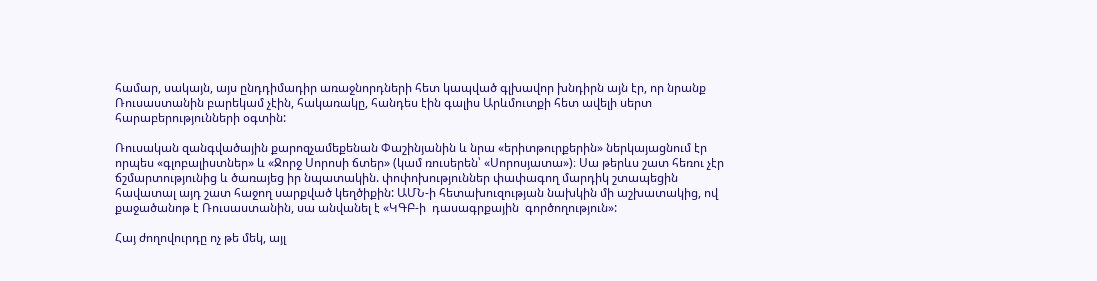համար, սակայն, այս ընդդիմադիր առաջնորդների հետ կապված գլխավոր խնդիրն այն էր, որ նրանք Ռուսաստանին բարեկամ չէին, հակառակը, հանդես էին գալիս Արևմուտքի հետ ավելի սերտ հարաբերությունների օգտին:

Ռուսական զանգվածային քարոզչամեքենան Փաշինյանին և նրա «երիտթուրքերին» ներկայացնում էր որպես «գլոբալիստներ» և «Ջորջ Սորոսի ճտեր» (կամ ռուսերեն՝ «Սորոսյատա»)։ Սա թերևս շատ հեռու չէր  ճշմարտությունից և ծառայեց իր նպատակին. փոփոխություններ փափագող մարդիկ շտապեցին հավատալ այդ շատ հաջող սարքված կեղծիքին: ԱՄՆ-ի հետախուզության նախկին մի աշխատակից, ով քաջածանոթ է Ռուսաստանին, սա անվանել է «ԿԳԲ-ի  դասագրքային  գործողություն»:

Հայ ժողովուրդը ոչ թե մեկ, այլ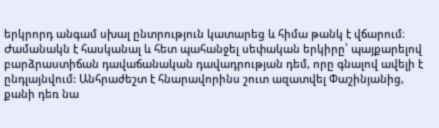երկրորդ անգամ սխալ ընտրություն կատարեց և հիմա թանկ է վճարում։ Ժամանակն է հասկանալ և հետ պահանջել սեփական երկիրը՝ պայքարելով բարձրաստիճան դավաճանական դավադրության դեմ, որը գնալով ավելի է ընդլայնվում: Անհրաժեշտ է հնարավորինս շուտ ազատվել Փաշինյանից, քանի դեռ նա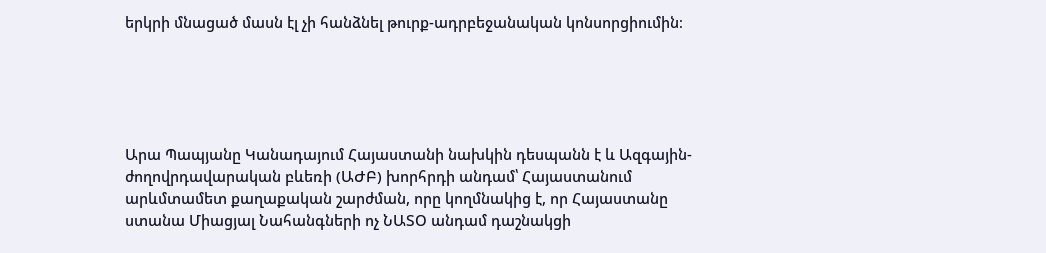երկրի մնացած մասն էլ չի հանձնել թուրք-ադրբեջանական կոնսորցիումին։





Արա Պապյանը Կանադայում Հայաստանի նախկին դեսպանն է և Ազգային-ժողովրդավարական բևեռի (ԱԺԲ) խորհրդի անդամ՝ Հայաստանում արևմտամետ քաղաքական շարժման, որը կողմնակից է, որ Հայաստանը ստանա Միացյալ Նահանգների ոչ ՆԱՏՕ անդամ դաշնակցի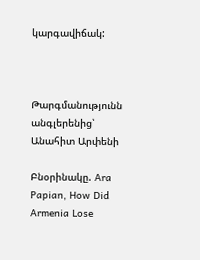կարգավիճակ:



Թարգմանությունն անգլերենից՝  Անահիտ Արփենի

Բնօրինակը. Ara Papian, How Did Armenia Lose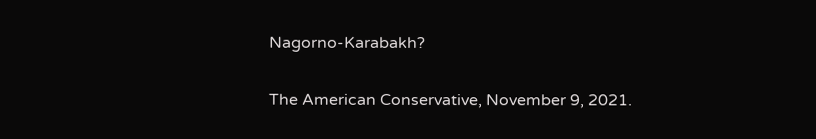Nagorno-Karabakh?

The American Conservative, November 9, 2021.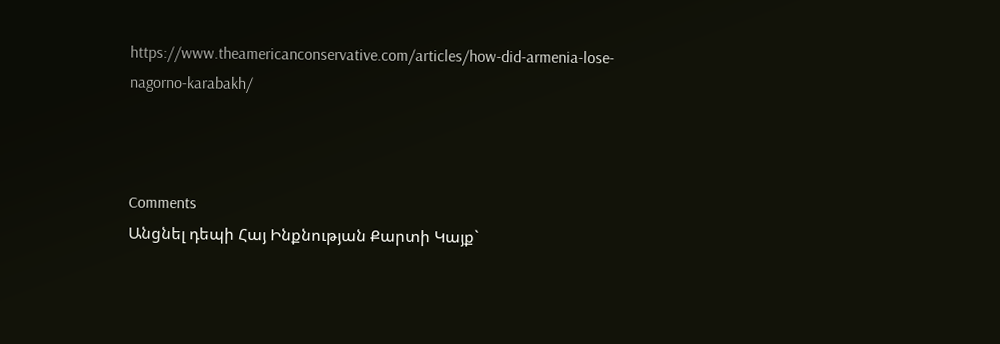https://www.theamericanconservative.com/articles/how-did-armenia-lose-nagorno-karabakh/



Comments
Անցնել դեպի Հայ Ինքնության Քարտի Կայք`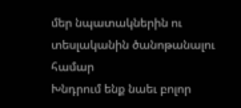մեր նպատակներին ու տեսլականին ծանոթանալու համար
Խնդրում ենք նաեւ բոլոր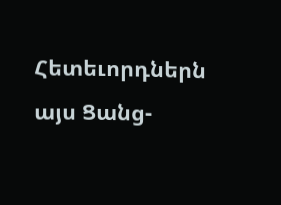Հետեւորդներն այս Ցանց-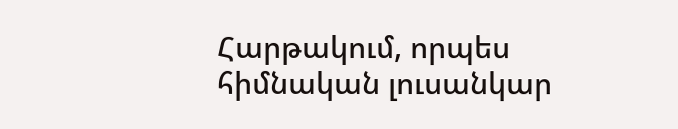Հարթակում, որպես հիմնական լուսանկար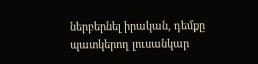ներբերնել իրական, դեմքը պատկերող լուսանկար